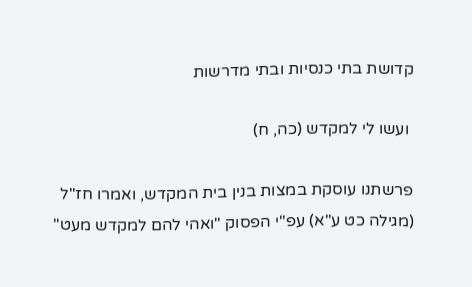קדושת בתי כנסיות ובתי מדרשות

 ועשו לי למקדש (כה, ח)

פרשתנו עוסקת במצות בנין בית המקדש, ואמרו חז"ל (מגילה כט ע"א) עפ"י הפסוק "ואהי להם למקדש מעט"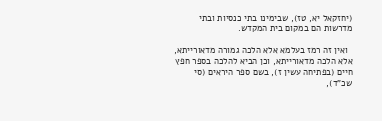(יחזקאל יא, טז), שבימינו בתי כנסיות ובתי מדרשות הם במקום בית המקדש.

  ואין זה רמז בעלמא אלא הלכה גמורה מדאורייתא, אלא הלכה מדאורייתא, וכן הביא להלכה בספר חפץ חיים (בפתיחה עשין ז), בשם ספר היראים (סי שכ"ד),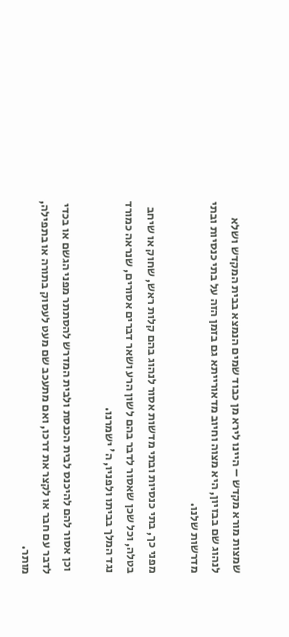שמצות מורא מקדש – היינו לירא מן כבוד שמים הנמצא בבית המקדש ושלא לנהוג שם בבזיון, היא מצוה וחיוב מדאורייתא גם בזמן הזה על בתי כנסיות ובתי מדרשות שלנו.

מפני כך, בתי כנסיות ובתי מדשות אסור לנהוג בהם קלות ראש, שחוק או שיחב בטלה, וכל שכן שאסור לדבר בהם לשון הרע ושאר דברים אסורים, שנראה כמורד נגד המלך בביתו ולפניו, ה' ישמרנו.

 וכן אסור להם להיכנס לבית הכנסת ולבית המדרש להסתתר מפני הגשם או בכדי לדבר עם חבר או לקצר את דרכו, ואם מתעכב שם מעט לעסוק בתורה או בתפילה, מותר.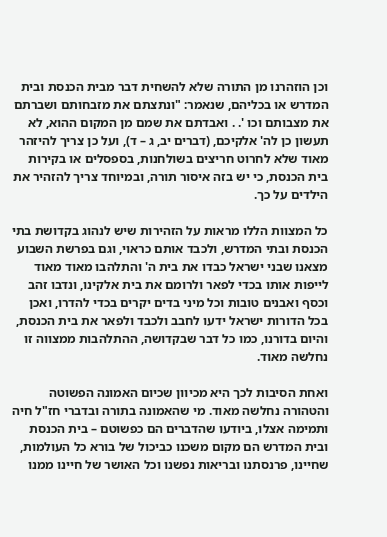וכן הוזהרנו מן התורה שלא להשחית דבר מבית הכנסת ובית המדרש או בכליהם, שנאמר: "ונתצתם את מזבחותם ושברתם את מצבותם וכו '. . ואבדתם את שמם מן המקום ההוא, לא תעשון כן לה' אלקיכם, (דברים יב, ג – ד), ועל כן צריך להיזהר מאוד שלא לחרוט חריצים בשולחנות, בספסלים או בקירות בית הכנסת, כי יש בזה איסור תורה, ובמיוחד צריך להזהיר את הילדים על כך.

כל המצוות הללו מראות על הזהירות שיש לנהוג בקדושת בתי הכנסת ובתי המדרש, ולכבד אותם כראוי, וגם בפרשת השבוע מצאנו שבני ישראל כבדו את בית ה' והתלהבו מאוד מאוד לייפות אותו בכדי לפאר ולרומם את בית אלקינו, ונדבו זהב וכסף ואבנים טובות וכל מיני בדים יקרים בכדי להדרו, ואכן בכל הדורות ישראל ידעו לחבב ולכבד ולפאר את בית הכנסת, והיום בדורנו, כמו כל דבר שבקדושה, ההתלהבות ממצווה זו נחלשה מאוד.

ואחת הסיבות לכך היא מכיוון שכיום האמונה הפשוטה והטהורה נחלשה מאוד. מי שהאמונה בתורה ובדברי חז"ל חיה ותמימה אצלו, ביודעו שהדברים הם כפשוטם – בית הכנסת ובית המדרש הם מקום משכנו כביכול של בורא כל העולמות, שחיינו, פרנסתנו ובריאות נפשנו וכל האושר של חיינו ממנו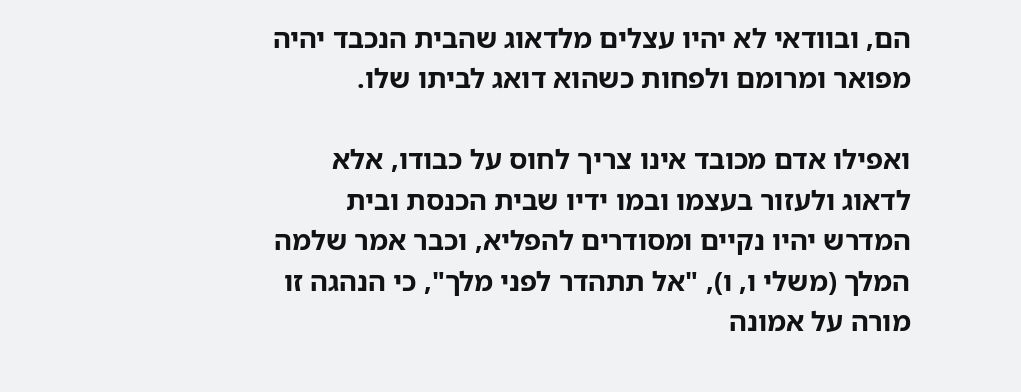הם, ובוודאי לא יהיו עצלים מלדאוג שהבית הנכבד יהיה מפואר ומרומם ולפחות כשהוא דואג לביתו שלו.

ואפילו אדם מכובד אינו צריך לחוס על כבודו, אלא לדאוג ולעזור בעצמו ובמו ידיו שבית הכנסת ובית המדרש יהיו נקיים ומסודרים להפליא, וכבר אמר שלמה המלך (משלי ו, ו), "אל תתהדר לפני מלך", כי הנהגה זו מורה על אמונה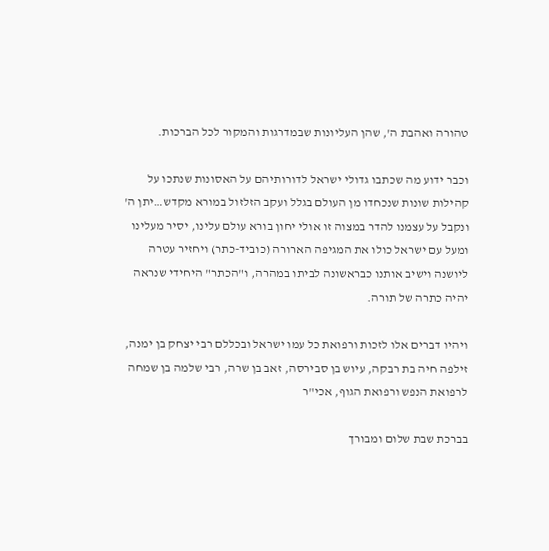טהורה ואהבת ה', שהן העליונות שבמדרגות והמקור לכל הברכות.

וכבר ידוע מה שכתבו גדולי ישראל לדורותיהם על האסונות שנתכו על קהילות שונות שנכחדו מן העולם בגלל ועקב הזלזול במורא מקדש…יתן ה' ונקבל על עצמנו להדר במצוה זו אולי יחון בורא עולם עלינו, יסיר מעלינו ומעל עם ישראל כולו את המגיפה הארורה (כוביד-כתר) ויחזיר עטרה ליושנה וישיב אותנו כבראשונה לביתו במהרה, ו"הכתר" היחידי שנראה יהיה כתרה של תורה.

ויהיו דברים אלו לזכות ורפואת כל עמו ישראל ובכללם רבי יצחק בן ימנה, זילפה חיה בת רבקה, עיוש בן סבירסה, זאב בן שרה, רבי שלמה בן שמחה לרפואת הנפש ורפואת הגוף, אכי"ר

בברכת שבת שלום ומבורך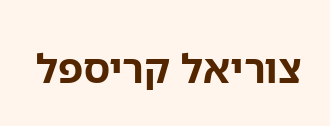צוריאל קריספל